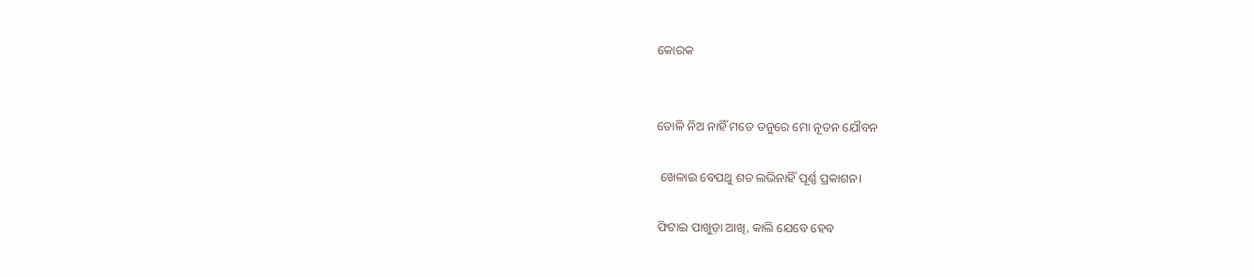କୋରକ


ତୋଳି ନିଅ ନାହିଁ ମତେ ତନୁରେ ମୋ ନୂତନ ଯୌବନ

 ଖେଳାଇ ବେପଥୁ ଶତ ଲଭିନାହିଁ ପୂର୍ଣ୍ଣ ପ୍ରକାଶନ।

ଫିଟାଇ ପାଖୁଡ଼ା ଆଖି, କାଲି ଯେବେ ହେବ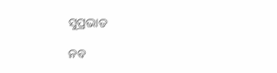ସୁପ୍ରଭାତ

ନବ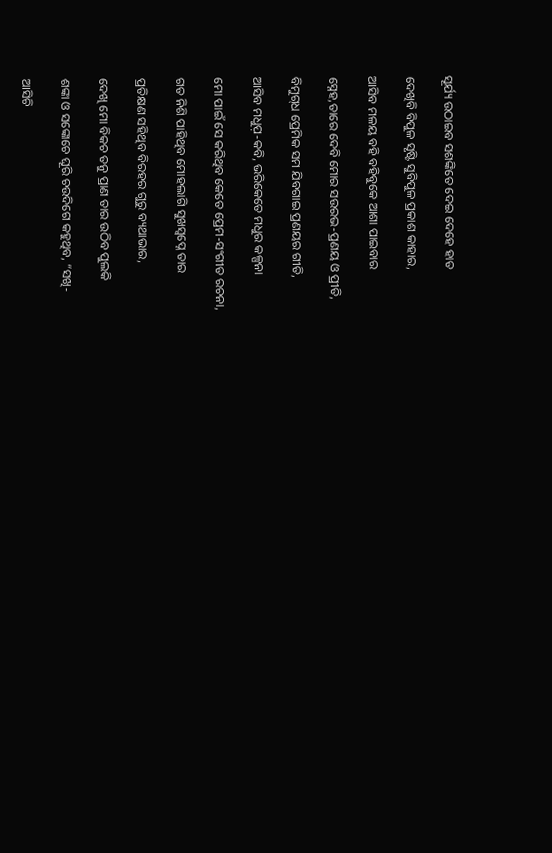ସୂର୍ଯ୍ୟ ଉଠାଇବ ସଶଙ୍କିତେ ଦେଇ ଦେହେ ହାତ

ଦେଖିବି ବିପୁଳ ସୃଷ୍ଟି ସୁବିପୁଳ ପ୍ରକାଶ କାହାର,

ଆସିବ ମଳୟ ବହି ବହିବୁକେ ଆଶା ପାଇବାର

ସ୍ନେହ,ତାରେ ଦେବି ମୋର ସଉରଭ-ପ୍ରଣୟ ଓ ପ୍ରୀତି,

ବିମୁଗ୍‌ଧ ପ୍ରେମିକ ସମ ଯିବଗାଇ ପ୍ରଣୟର ଗୀତି,

ଆସିବ ମଧୁପ଼-କବି, ଭରିକେତେ ମଧୁର କଳ୍ପନା

ମୋ ପାଇଁ ସେ କରିଥିବ କେତେ ପ୍ରେମ-ସଂଗୀତ ରଚନା,

ଗତ ନିଶି ପାହିଥିବ ମୋହଲାଗି ସୁଖସ୍ବପ୍ନେ ତାର

ପ୍ରତିକ୍ଷଣ ସହିଥିବ ବିରହର ଗୁରୁ ବ୍ୟଥାଭାର,

ଦେଖି ମୋ ବିକଚ ତନୁ ପ୍ରାଣ ତାର ଉଠିବ ପୁଲକି

ଶଙ୍କା ଓ ସଙ୍କୋଚେ ଘୂରି ଚଉଦିଗେ କହୁଥିବ, “ସଖି-

ଆସିଚି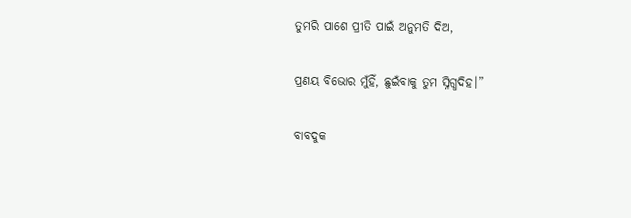ତୁମରି ପାଶେ ପ୍ରୀତି ପାଇଁ ଅନୁମତି ଦିଅ,

ପ୍ରଣୟ ବିଭୋର ମୁଁହିଁ, ଛୁଇଁବାକୁ ତୁମ ସ୍ନିଗ୍ଧଦିହ।”

ବାବଦୁକ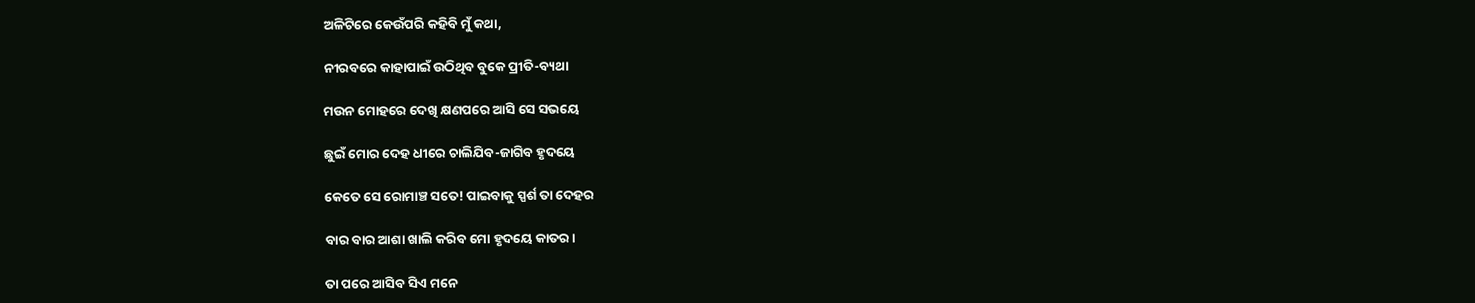ଅଳିଟିରେ କେଉଁପରି କହିବି ମୁଁ କଥା,

ନୀରବରେ କାହାପାଇଁ ଉଠିଥିବ ବୁକେ ପ୍ରୀତି-ବ୍ୟଥା

ମଉନ ମୋହରେ ଦେଖି କ୍ଷଣପରେ ଆସି ସେ ସଭୟେ

ଛୁଇଁ ମୋର ଦେହ ଧୀରେ ଚାଲିଯିବ-ଜାଗିବ ହୃଦୟେ

କେତେ ସେ ରୋମାଞ୍ଚ ସତେ! ପାଇବାକୁ ସ୍ପର୍ଶ ତା ଦେହର

ବାର ବାର ଆଶା ଖାଲି କରିବ ମୋ ହୃଦୟେ କାତର।

ତା ପରେ ଆସିବ ସିଏ ମନେ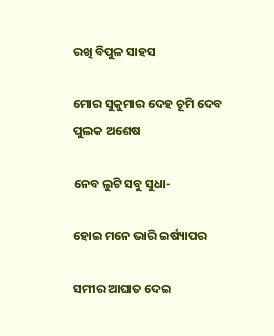ରଖି ବିପୁଳ ସାହସ

ମୋର ସୁକୁମାର ଦେହ ଚୂମି ଦେବ ପୁଲକ ଅଶେଷ

ନେବ ଲୁଟି ସବୁ ସୁଧା-

ହୋଇ ମନେ ଭାରି ଇର୍ଷ୍ୟାପର

ସମୀର ଆଘାତ ଦେଇ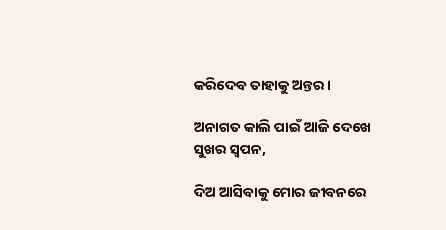କରିଦେବ ତାହାକୁ ଅନ୍ତର।

ଅନାଗତ କାଲି ପାଇଁ ଆଜି ଦେଖେ ସୁଖର ସ୍ବପନ,

ଦିଅ ଆସିବାକୁ ମୋର ଜୀବନରେ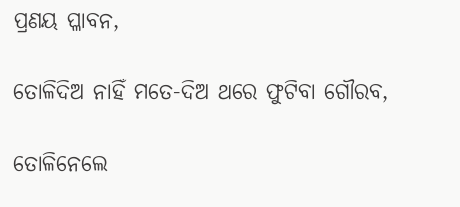ପ୍ରଣୟ ପ୍ଳାବନ,

ତୋଳିଦିଅ ନାହିଁ ମତେ-ଦିଅ ଥରେ ଫୁଟିବା ଗୌରବ,

ତୋଳିନେଲେ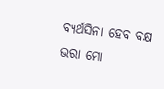ବ୍ୟର୍ଥସିନା ହେବ ବକ୍ଷ ଭରା ମୋ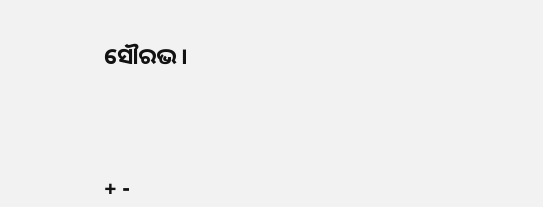ସୌରଭ।




+ -